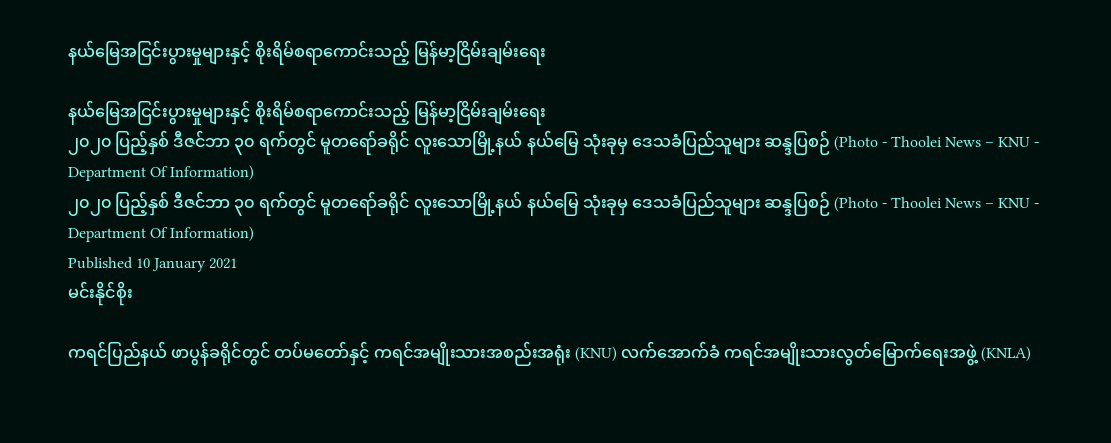နယ်မြေအငြင်းပွားမှုများနှင့် စိုးရိမ်စရာကောင်းသည့် မြန်မာ့ငြိမ်းချမ်းရေး

နယ်မြေအငြင်းပွားမှုများနှင့် စိုးရိမ်စရာကောင်းသည့် မြန်မာ့ငြိမ်းချမ်းရေး
၂၀၂၀ ပြည့်နှစ် ဒီဇင်ဘာ ၃၀ ရက်တွင် မူတရော်ခရိုင် လူးသောမြို့နယ် နယ်မြေ သုံးခုမှ ဒေသခံပြည်သူများ ဆန္ဒပြစဉ် (Photo - Thoolei News – KNU - Department Of Information)
၂၀၂၀ ပြည့်နှစ် ဒီဇင်ဘာ ၃၀ ရက်တွင် မူတရော်ခရိုင် လူးသောမြို့နယ် နယ်မြေ သုံးခုမှ ဒေသခံပြည်သူများ ဆန္ဒပြစဉ် (Photo - Thoolei News – KNU - Department Of Information)
Published 10 January 2021
မင်းနိုင်စိုး

ကရင်ပြည်နယ် ဖာပွန်ခရိုင်တွင် တပ်မတော်နှင့် ကရင်အမျိုးသားအစည်းအရုံး (KNU) လက်အောက်ခံ ကရင်အမျိုးသားလွတ်မြောက်ရေးအဖွဲ့ (KNLA)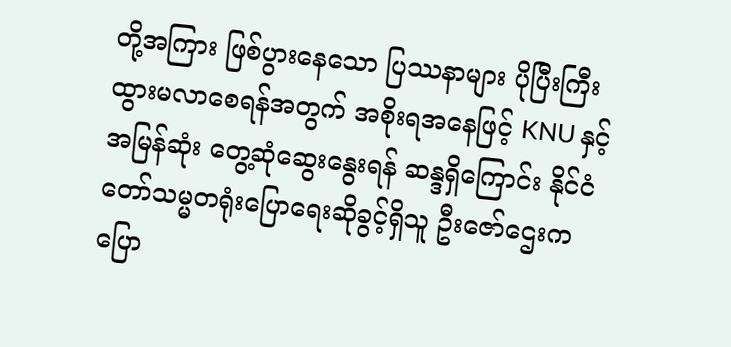တို့အကြား ဖြစ်ပွားနေသော ပြဿနာများ ပိုပြီးကြီးထွားမလာစေရန်အတွက် အစိုးရအနေဖြင့် KNU နှင့် အမြန်ဆုံး တွေ့ဆုံဆွေးနွေးရန် ဆန္ဒရှိကြောင်း နိုင်ငံတော်သမ္မတရုံးပြောရေးဆိုခွင့်ရှိသူ ဦးဇော်ဌေးက ပြော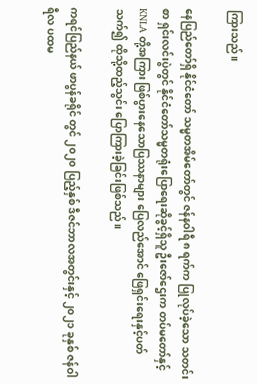ကြားသည်။

နေပြည်တော်ရှိ နိုင်ငံတော် သမ္မတအိမ်တော်တွင် ဇန်နဝါရီ ၈ ရက်က ပြုလုပ်ခဲ့သော သတင်းစာ ရှင်းလင်းပွဲတွင် နိုင်ငံတော်သမ္မတရုံးပြောရေးဆိုခွင့်ရှိသူ ဦးဇော်ဌေးက တပ်မတော်နှင့် KNLA တို့အကြား ဖြစ်ပွားနေသောပြဿနာများ ပြေလည်အောင် ဖြေရှင်းရေးနှင့်ပတ်သက်၍ ထိုသို့ထည့်သွင်း ပြောကြားခဲ့ခြင်းဖြစ်သည်။

ကရင်ပြည်နယ် ဖာပွန်ခရိုင် တွင် ၂၀၂၀ ပြည့်နှစ် ဒီဇင်ဘာလအတွင်းနှင့် ၂၀၂၁ ခုနှစ် ဇန်ဝါရီလ ပထမ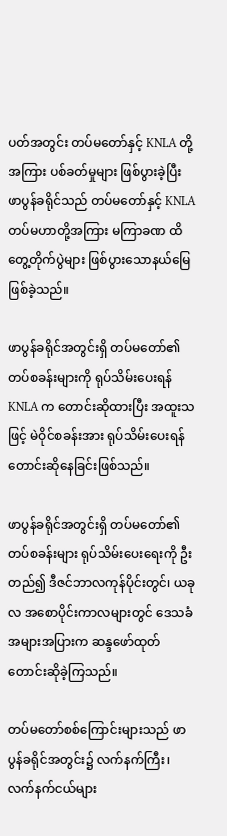ပတ်အတွင်း တပ်မတော်နှင့် KNLA တို့အကြား ပစ်ခတ်မှုများ ဖြစ်ပွားခဲ့ပြီး ဖာပွန်ခရိုင်သည် တပ်မတော်နှင့် KNLA တပ်မဟာတို့အကြား မကြာခဏ ထိတွေ့တိုက်ပွဲများ ဖြစ်ပွားသောနယ်မြေ ဖြစ်ခဲ့သည်။

ဖာပွန်ခရိုင်အတွင်းရှိ တပ်မတော်၏ တပ်စခန်းများကို ရုပ်သိမ်းပေးရန် KNLA က တောင်းဆိုထားပြီး အထူးသဖြင့် မဲဝိုင်စခန်းအား ရုပ်သိမ်းပေးရန် တောင်းဆိုနေခြင်းဖြစ်သည်။

ဖာပွန်ခရိုင်အတွင်းရှိ တပ်မတော်၏ တပ်စခန်းများ ရုပ်သိမ်းပေးရေးကို ဦးတည်၍ ဒီဇင်ဘာလကုန်ပိုင်းတွင်၊ ယခုလ အစောပိုင်းကာလများတွင် ဒေသခံအများအပြားက ဆန္ဒဖော်ထုတ် တောင်းဆိုခဲ့ကြသည်။

တပ်မတော်စစ်ကြောင်းများသည် ဖာပွန်ခရိုင်အတွင်း၌ လက်နက်ကြီး၊ လက်နက်ငယ်များ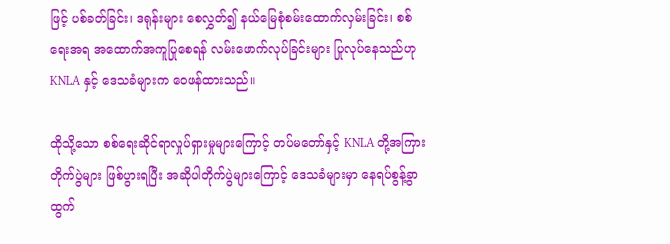ဖြင့် ပစ်ခတ်ခြင်း၊ ဒရုန်းများ စေလွှတ်၍ နယ်မြေစုံစမ်းထောက်လှမ်းခြင်း၊ စစ်ရေးအရ အထောက်အကူပြုစေရန် လမ်းဖောက်လုပ်ခြင်းများ ပြုလုပ်နေသည်ဟု KNLA နှင့် ဒေသခံများက ဝေဖန်ထားသည်။

ထိုသို့သော စစ်ရေးဆိုင်ရာလှုပ်ရှားမှုများကြောင့် တပ်မတော်နှင့် KNLA တို့အကြား တိုက်ပွဲများ ဖြစ်ပွားရပြီး အဆိုပါတိုက်ပွဲများကြောင့် ဒေသခံများမှာ နေရပ်စွန့်ခွာထွက်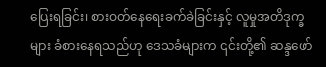ပြေးရခြင်း၊ စားဝတ်နေရေးခက်ခဲခြင်းနှင့် လူမှုအတိဒုက္ခများ ခံစားနေရသည်ဟု ဒေသခံများက ၎င်းတို့၏ ဆန္ဒဖော်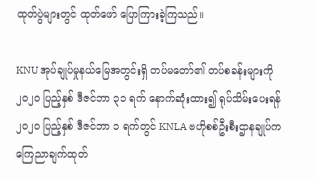ထုတ်ပွဲများတွင် ထုတ်ဖော် ပြောကြားခဲ့ကြသည်။

KNU အုပ်ချုပ်မှုနယ်မြေအတွင်းရှိ တပ်မတော်၏ တပ်စခန်းများကို ၂၀၂၀ ပြည့်နှစ် ဒီဇင်ဘာ ၃၁ ရက် နောက်ဆုံးထား၍ ရုပ်သိမ်းပေးရန် ၂၀၂၀ ပြည့်နှစ် ဒီဇင်ဘာ ၁ ရက်တွင် KNLA ဗဟိုစစ်ဦးစီးဌာနချုပ်က ကြေညာချက်ထုတ်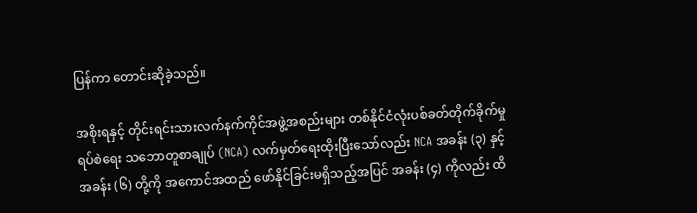ပြန်ကာ တောင်းဆိုခဲ့သည်။

အစိုးရနှင့် တိုင်းရင်းသားလက်နက်ကိုင်အဖွဲ့အစည်းများ တစ်နိုင်ငံလုံးပစ်ခတ်တိုက်ခိုက်မှုရပ်စဲရေး သဘောတူစာချုပ် (NCA) လက်မှတ်ရေးထိုးပြီးသော်လည်း NCA အခန်း (၃) နှင့် အခန်း (၆) တို့ကို အကောင်အထည် ဖော်နိုင်ခြင်းမရှိသည့်အပြင် အခန်း (၄) ကိုလည်း ထိ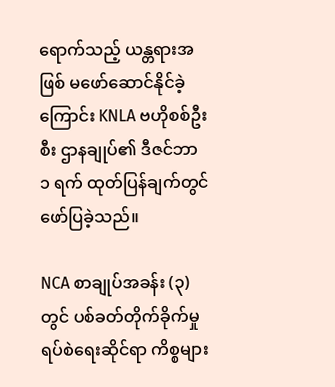ရောက်သည့် ယန္တရားအဖြစ် မဖော်ဆောင်နိုင်ခဲ့ကြောင်း KNLA ဗဟိုစစ်ဦးစီး ဌာနချုပ်၏ ဒီဇင်ဘာ ၁ ရက် ထုတ်ပြန်ချက်တွင် ဖော်ပြခဲ့သည်။

NCA စာချုပ်အခန်း (၃) တွင် ပစ်ခတ်တိုက်ခိုက်မှု ရပ်စဲရေးဆိုင်ရာ ကိစ္စများ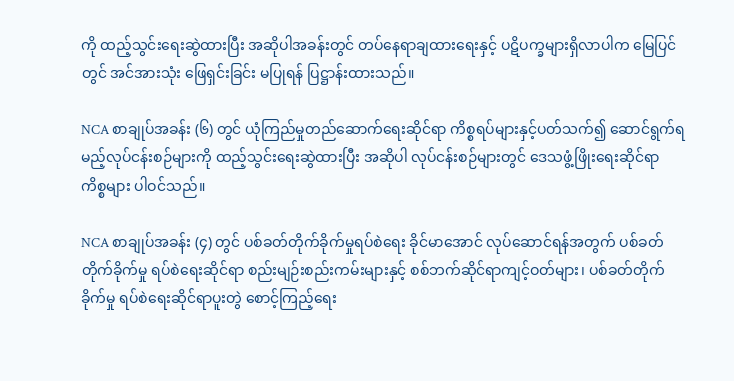ကို ထည့်သွင်းရေးဆွဲထားပြီး အဆိုပါအခန်းတွင် တပ်နေရာချထားရေးနှင့် ပဋိပက္ခများရှိလာပါက မြေပြင်တွင် အင်အားသုံး ဖြေရှင်းခြင်း မပြုရန် ပြဋ္ဌာန်းထားသည်။

NCA စာချုပ်အခန်း (၆) တွင် ယုံကြည်မှုတည်ဆောက်ရေးဆိုင်ရာ ကိစ္စရပ်များနှင့်ပတ်သက်၍ ဆောင်ရွက်ရမည့်လုပ်ငန်းစဉ်များကို ထည့်သွင်းရေးဆွဲထားပြီး အဆိုပါ လုပ်ငန်းစဉ်များတွင် ဒေသဖွံ့ဖြိုးရေးဆိုင်ရာ ကိစ္စများ ပါဝင်သည်။

NCA စာချုပ်အခန်း (၄) တွင် ပစ်ခတ်တိုက်ခိုက်မှုရပ်စဲရေး ခိုင်မာအောင် လုပ်ဆောင်ရန်အတွက် ပစ်ခတ်တိုက်ခိုက်မှု ရပ်စဲရေးဆိုင်ရာ စည်းမျဉ်းစည်းကမ်းများနှင့် စစ်ဘက်ဆိုင်ရာကျင့်ဝတ်များ၊ ပစ်ခတ်တိုက်ခိုက်မှု ရပ်စဲရေးဆိုင်ရာပူးတွဲ စောင့်ကြည့်ရေး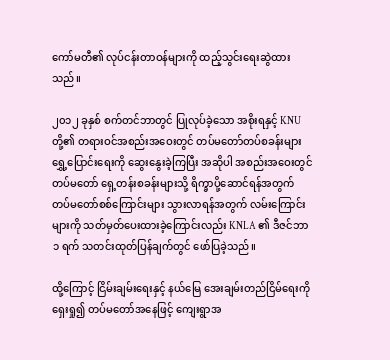ကော်မတီ၏ လုပ်ငန်းတာဝန်များကို ထည့်သွင်းရေးဆွဲထားသည်။

၂၀၁၂ ခုနှစ် စက်တင်ဘာတွင် ပြုလုပ်ခဲ့သော အစိုးရနှင့် KNU တို့၏ တရားဝင်အစည်းအဝေးတွင် တပ်မတော်တပ်စခန်းများ ရွှေ့ပြောင်းရေးကို ဆွေးနွေးခဲ့ကြပြီး အဆိုပါ အစည်းအဝေးတွင် တပ်မတော် ရှေ့တန်းစခန်းများသို့ ရိက္ခာပို့ဆောင်ရန်အတွက် တပ်မတော်စစ်ကြောင်းများ သွားလာရန်အတွက် လမ်းကြောင်းများကို သတ်မှတ်ပေးထားခဲ့ကြောင်းလည်း KNLA ၏ ဒီဇင်ဘာ ၁ ရက် သတင်းထုတ်ပြန်ချက်တွင် ဖော်ပြခဲ့သည်။

ထို့ကြောင့် ငြိမ်းချမ်းရေးနှင့် နယ်မြေ အေးချမ်းတည်ငြိမ်ရေးကို ရှေးရှု၍ တပ်မတော်အနေဖြင့် ကျေးရွာအ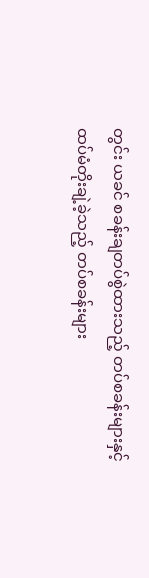တွင်း ယခင် စခန်းချတပ်စွဲထားသည့် တပ်စခန်းများနှင့် ထပ်မံတိုးချဲ့ခဲ့သည့် တပ်စခန်းများ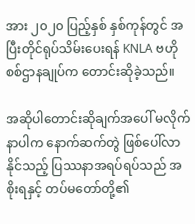အား ၂၀၂၀ ပြည့်နှစ် နှစ်ကုန်တွင် အပြီးတိုင်ရုပ်သိမ်းပေးရန် KNLA ဗဟိုစစ်ဌာနချုပ်က တောင်းဆိုခဲ့သည်။

အဆိုပါတောင်းဆိုချက်အပေါ် မလိုက်နာပါက နောက်ဆက်တွဲ ဖြစ်ပေါ်လာနိုင်သည့် ပြဿနာအရပ်ရပ်သည် အစိုးရနှင့် တပ်မတော်တို့၏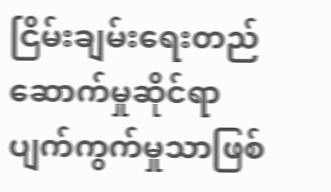ငြိမ်းချမ်းရေးတည်ဆောက်မှုဆိုင်ရာ ပျက်ကွက်မှုသာဖြစ်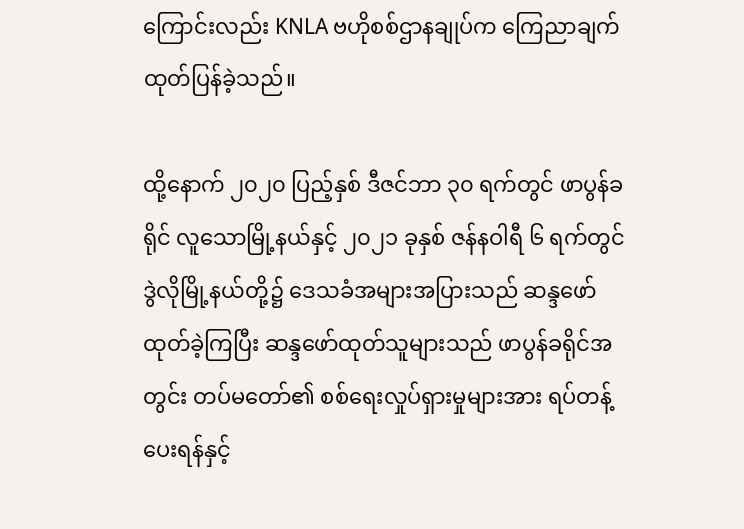ကြောင်းလည်း KNLA ဗဟိုစစ်ဌာနချုပ်က ကြေညာချက်ထုတ်ပြန်ခဲ့သည်။

ထို့နောက် ၂၀၂၀ ပြည့်နှစ် ဒီဇင်ဘာ ၃၀ ရက်တွင် ဖာပွန်ခရိုင် လူသောမြို့နယ်နှင့် ၂၀၂၁ ခုနှစ် ဇန်နဝါရီ ၆ ရက်တွင် ဒွဲလိုမြို့နယ်တို့၌ ဒေသခံအများအပြားသည် ဆန္ဒဖော်ထုတ်ခဲ့ကြပြီး ဆန္ဒဖော်ထုတ်သူများသည် ဖာပွန်ခရိုင်အတွင်း တပ်မတော်၏ စစ်ရေးလှုပ်ရှားမှုများအား ရပ်တန့်ပေးရန်နှင့်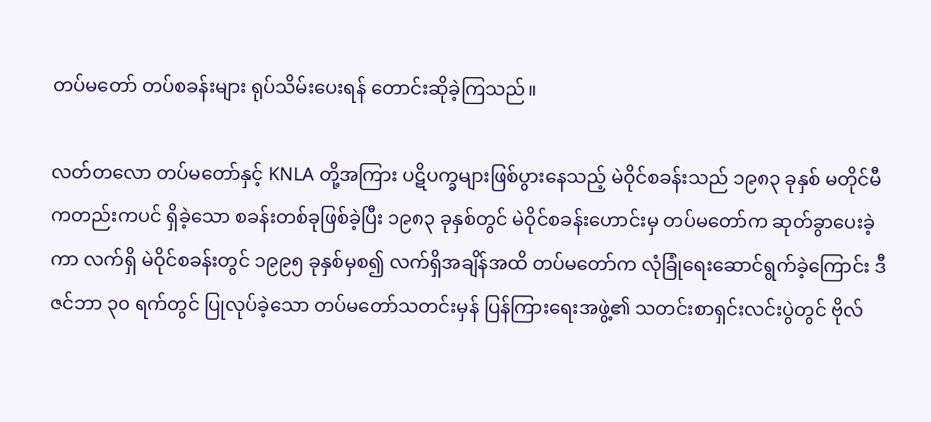တပ်မတော် တပ်စခန်းများ ရုပ်သိမ်းပေးရန် တောင်းဆိုခဲ့ကြသည်။

လတ်တလော တပ်မတော်နှင့် KNLA တို့အကြား ပဋိပက္ခများဖြစ်ပွားနေသည့် မဲဝိုင်စခန်းသည် ၁၉၈၃ ခုနှစ် မတိုင်မီကတည်းကပင် ရှိခဲ့သော စခန်းတစ်ခုဖြစ်ခဲ့ပြီး ၁၉၈၃ ခုနှစ်တွင် မဲဝိုင်စခန်းဟောင်းမှ တပ်မတော်က ဆုတ်ခွာပေးခဲ့ကာ လက်ရှိ မဲဝိုင်စခန်းတွင် ၁၉၉၅ ခုနှစ်မှစ၍ လက်ရှိအချိန်အထိ တပ်မတော်က လုံခြုံရေးဆောင်ရွက်ခဲ့ကြောင်း ဒီဇင်ဘာ ၃၀ ရက်တွင် ပြုလုပ်ခဲ့သော တပ်မတော်သတင်းမှန် ပြန်ကြားရေးအဖွဲ့၏ သတင်းစာရှင်းလင်းပွဲတွင် ဗိုလ်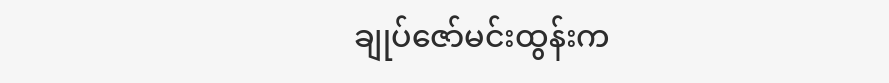ချုပ်ဇော်မင်းထွန်းက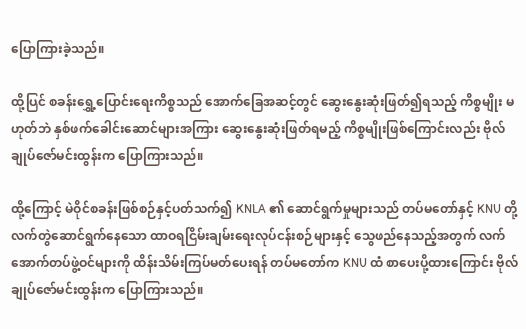ပြောကြားခဲ့သည်။

ထို့ပြင် စခန်းရွှေ့ပြောင်းရေးကိစ္စသည် အောက်ခြေအဆင့်တွင် ဆွေးနွေးဆုံးဖြတ်၍ရသည့် ကိစ္စမျိုး မဟုတ်ဘဲ နှစ်ဖက်ခေါင်းဆောင်များအကြား ဆွေးနွေးဆုံးဖြတ်ရမည့် ကိစ္စမျိုးဖြစ်ကြောင်းလည်း ဗိုလ်ချုပ်ဇော်မင်းထွန်းက ပြောကြားသည်။

ထို့ကြောင့် မဲဝိုင်စခန်းဖြစ်စဉ်နှင့်ပတ်သက်၍ KNLA ၏ ဆောင်ရွက်မှုများသည် တပ်မတော်နှင့် KNU တို့ လက်တွဲဆောင်ရွက်နေသော ထာဝရငြိမ်းချမ်းရေးလုပ်ငန်းစဉ်များနှင့် သွေဖည်နေသည့်အတွက် လက်အောက်တပ်ဖွဲ့ဝင်များကို ထိန်းသိမ်းကြပ်မတ်ပေးရန် တပ်မတော်က KNU ထံ စာပေးပို့ထားကြောင်း ဗိုလ်ချုပ်ဇော်မင်းထွန်းက ပြောကြားသည်။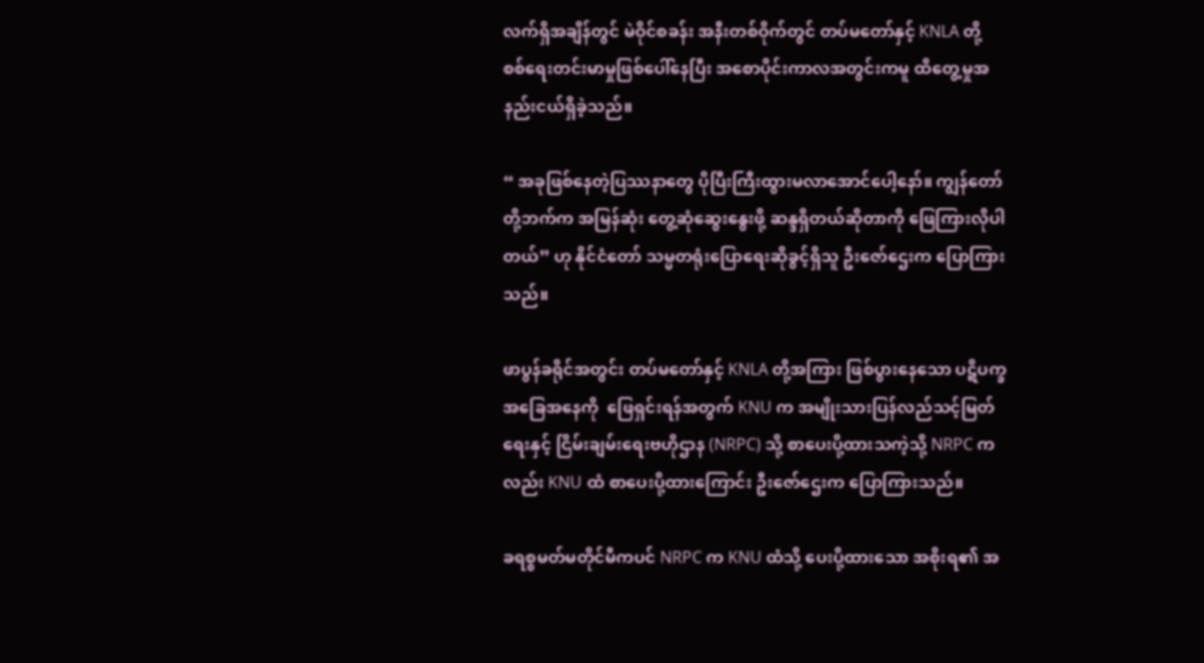လက်ရှိအချိန်တွင် မဲဝိုင်စခန်း အနီးတစ်ဝိုက်တွင် တပ်မတော်နှင့် KNLA တို့ စစ်ရေးတင်းမာမှုဖြစ်ပေါ်နေပြီး အစောပိုင်းကာလအတွင်းကမူ ထိတွေ့မှုအနည်းငယ်ရှိခဲ့သည်။

“ အခုဖြစ်နေတဲ့ပြဿနာတွေ ပိုပြီးကြီးထွားမလာအောင်ပေါ့နော်။ ကျွန်တော်တို့ဘက်က အမြန်ဆုံး တွေ့ဆုံဆွေးနွေးဖို့ ဆန္ဒရှိတယ်ဆိုတာကို ဖြေကြားလိုပါတယ်” ဟု နိုင်ငံတော် သမ္မတရုံးပြောရေးဆိုခွင့်ရှိသူ ဦးဇော်ဌေးက ပြောကြားသည်။

ဖာပွန်ခရိုင်အတွင်း တပ်မတော်နှင့် KNLA တို့အကြား ဖြစ်ပွားနေသော ပဋိပက္ခအခြေအနေကို  ဖြေရှင်းရန်အတွက် KNU က အမျိုးသားပြန်လည်သင့်မြတ်ရေးနှင့် ငြိမ်းချမ်းရေးဗဟိုဌာန (NRPC) သို့ စာပေးပို့ထားသကဲ့သို့ NRPC ကလည်း KNU ထံ စာပေးပို့ထားကြောင်း ဦးဇော်ဌေးက ပြောကြားသည်။

ခရစ္စမတ်မတိုင်မီကပင် NRPC က KNU ထံသို့ ပေးပို့ထားသော အစိုးရ၏ အ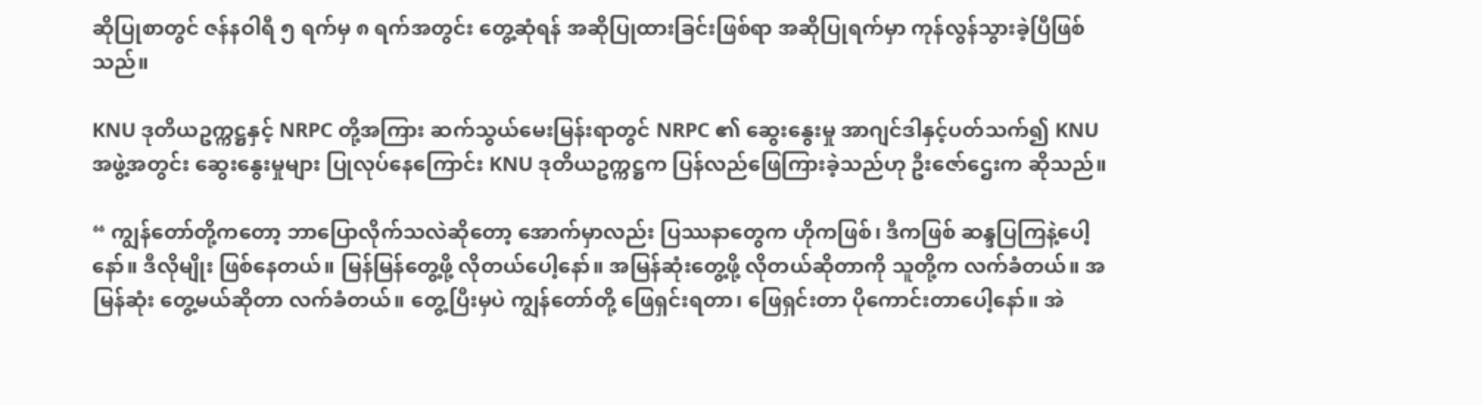ဆိုပြုစာတွင် ဇန်နဝါရီ ၅ ရက်မှ ၈ ရက်အတွင်း တွေ့ဆုံရန် အဆိုပြုထားခြင်းဖြစ်ရာ အဆိုပြုရက်မှာ ကုန်လွန်သွားခဲ့ပြီဖြစ်သည်။

KNU ဒုတိယဥက္ကဋ္ဌနှင့် NRPC တို့အကြား ဆက်သွယ်မေးမြန်းရာတွင် NRPC ၏ ဆွေးနွေးမှု အာဂျင်ဒါနှင့်ပတ်သက်၍ KNU အဖွဲ့အတွင်း ဆွေးနွေးမှုများ ပြုလုပ်နေကြောင်း KNU ဒုတိယဥက္ကဋ္ဌက ပြန်လည်ဖြေကြားခဲ့သည်ဟု ဦးဇော်ဌေးက ဆိုသည်။

“ ကျွန်တော်တို့ကတော့ ဘာပြောလိုက်သလဲဆိုတော့ အောက်မှာလည်း ပြဿနာတွေက ဟိုကဖြစ်၊ ဒီကဖြစ် ဆန္ဒပြကြနဲ့ပေါ့နော်။ ဒီလိုမျိုး ဖြစ်နေတယ်။ မြန်မြန်တွေ့ဖို့ လိုတယ်ပေါ့နော်။ အမြန်ဆုံးတွေ့ဖို့ လိုတယ်ဆိုတာကို သူတို့က လက်ခံတယ်။ အမြန်ဆုံး တွေ့မယ်ဆိုတာ လက်ခံတယ်။ တွေ့ပြီးမှပဲ ကျွန်တော်တို့ ဖြေရှင်းရတာ၊ ဖြေရှင်းတာ ပိုကောင်းတာပေါ့နော်။ အဲ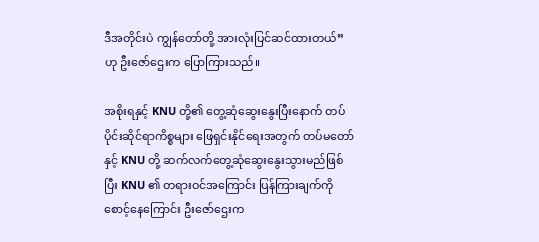ဒီအတိုင်းပဲ ကျွန်တော်တို့ အားလုံးပြင်ဆင်ထားတယ်” ဟု ဦးဇော်ဌေးက ပြောကြားသည်။

အစိုးရနှင့် KNU တို့၏ တွေ့ဆုံဆွေးနွေးပြီးနောက် တပ်ပိုင်းဆိုင်ရာကိစ္စများ ဖြေရှင်းနိုင်ရေးအတွက် တပ်မတော်နှင့် KNU တို့ ဆက်လက်တွေ့ဆုံဆွေးနွေးသွားမည်ဖြစ်ပြီး KNU ၏ တရားဝင်အကြောင်း ပြန်ကြားချက်ကို စောင့်နေကြောင်း ဦးဇော်ဌေးက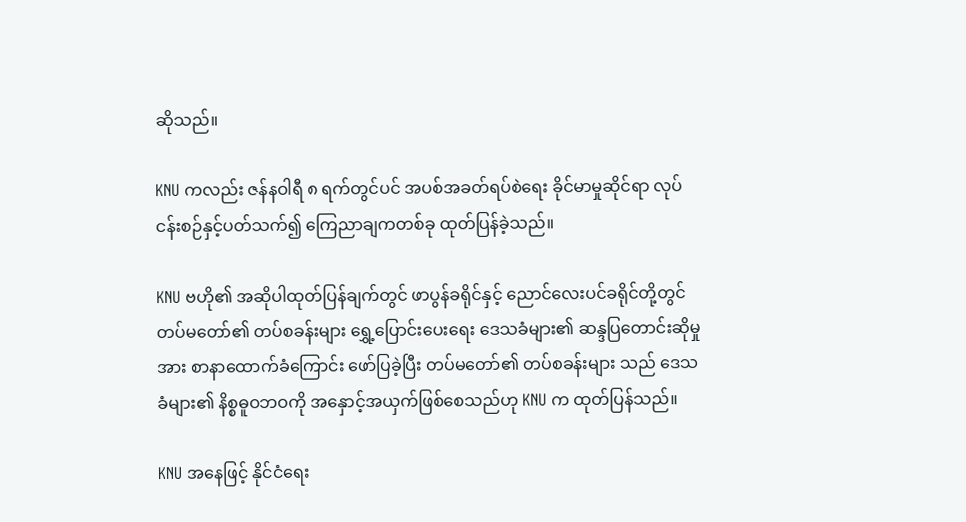ဆိုသည်။

KNU ကလည်း ဇန်နဝါရီ ၈ ရက်တွင်ပင် အပစ်အခတ်ရပ်စဲရေး ခိုင်မာမှုဆိုင်ရာ လုပ်ငန်းစဉ်နှင့်ပတ်သက်၍ ကြေညာချကတစ်ခု ထုတ်ပြန်ခဲ့သည်။

KNU ဗဟို၏ အဆိုပါထုတ်ပြန်ချက်တွင် ဖာပွန်ခရိုင်နှင့် ညောင်လေးပင်ခရိုင်တို့တွင် တပ်မတော်၏ တပ်စခန်းများ ရွှေ့ပြောင်းပေးရေး ဒေသခံများ၏ ဆန္ဒပြတောင်းဆိုမှုအား စာနာထောက်ခံကြောင်း ဖော်ပြခဲ့ပြီး တပ်မတော်၏ တပ်စခန်းများ သည် ဒေသခံများ၏ နိစ္စဓူဝဘဝကို အနှောင့်အယှက်ဖြစ်စေသည်ဟု KNU က ထုတ်ပြန်သည်။

KNU အနေဖြင့် နိုင်ငံရေး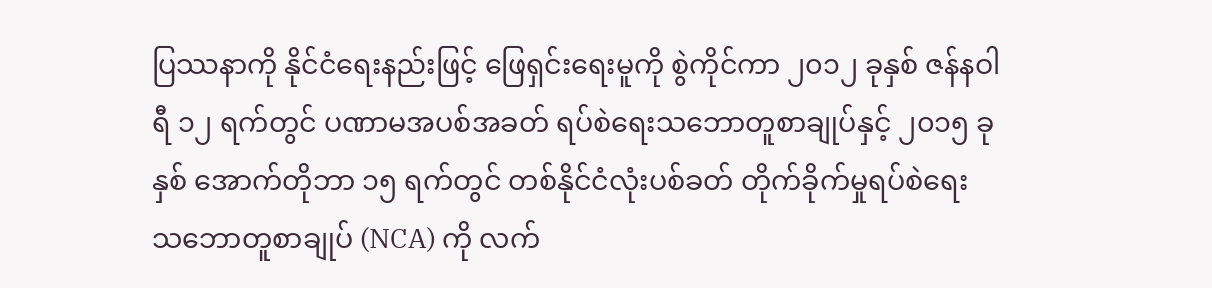ပြဿနာကို နိုင်ငံရေးနည်းဖြင့် ဖြေရှင်းရေးမူကို စွဲကိုင်ကာ ၂၀၁၂ ခုနှစ် ဇန်နဝါရီ ၁၂ ရက်တွင် ပဏာမအပစ်အခတ် ရပ်စဲရေးသဘောတူစာချုပ်နှင့် ၂၀၁၅ ခုနှစ် အောက်တိုဘာ ၁၅ ရက်တွင် တစ်နိုင်ငံလုံးပစ်ခတ် တိုက်ခိုက်မှုရပ်စဲရေး သဘောတူစာချုပ် (NCA) ကို လက်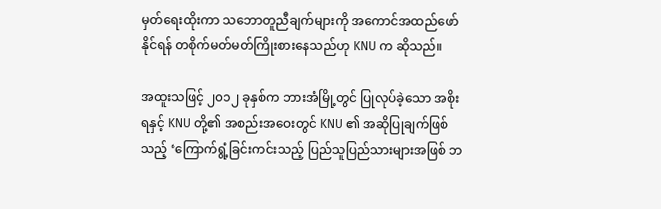မှတ်ရေးထိုးကာ သဘောတူညီချက်များကို အကောင်အထည်ဖော်နိုင်ရန် တစိုက်မတ်မတ်ကြိုးစားနေသည်ဟု KNU က ဆိုသည်။

အထူးသဖြင့် ၂၀၁၂ ခုနှစ်က ဘားအံမြို့တွင် ပြုလုပ်ခဲ့သော အစိုးရနှင့် KNU တို့၏ အစည်းအဝေးတွင် KNU ၏ အဆိုပြုချက်ဖြစ်သည့် ‘ကြောက်ရွံ့ခြင်းကင်းသည့် ပြည်သူပြည်သားများအဖြစ် ဘ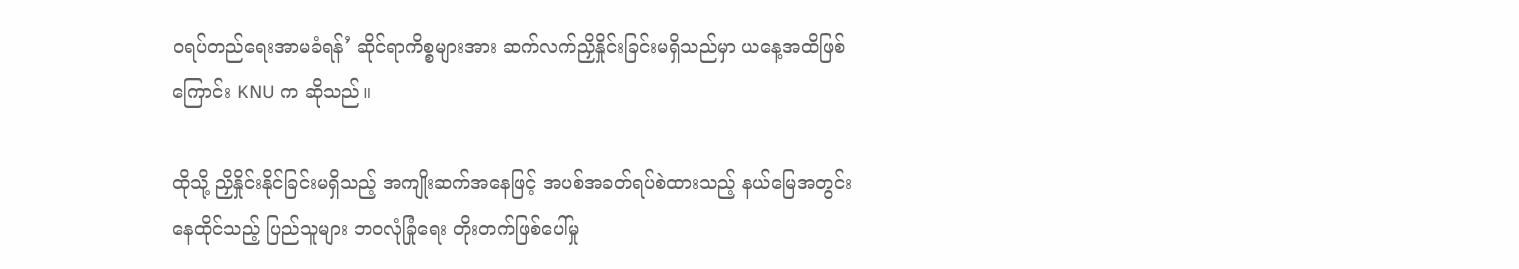ဝရပ်တည်ရေးအာမခံရန်’ ဆိုင်ရာကိစ္စများအား ဆက်လက်ညှိနှိုင်းခြင်းမရှိသည်မှာ ယနေ့အထိဖြစ်ကြောင်း KNU က ဆိုသည်။

ထိုသို့ ညှိနှိုင်းနိုင်ခြင်းမရှိသည့် အကျိုးဆက်အနေဖြင့် အပစ်အခတ်ရပ်စဲထားသည့် နယ်မြေအတွင်း နေထိုင်သည့် ပြည်သူများ ဘဝလုံခြုံရေး တိုးတက်ဖြစ်ပေါ်မှု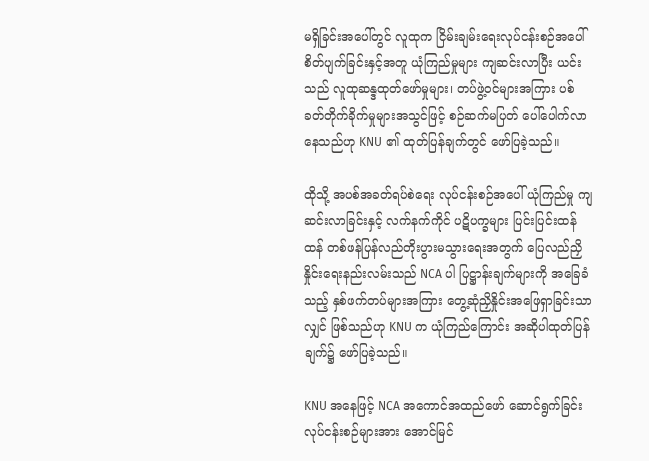မရှိခြင်းအပေါ်တွင် လူထုက ငြိမ်းချမ်းရေးလုပ်ငန်းစဉ်အပေါ် စိတ်ပျက်ခြင်းနှင့်အတူ ယုံကြည်မှုများ ကျဆင်းလာပြီး ယင်းသည် လူထုဆန္ဒထုတ်ဖော်မှုများ၊ တပ်ဖွဲ့ဝင်များအကြား ပစ်ခတ်တိုက်ခိုက်မှုများအသွင်ဖြင့် စဉ်ဆက်မပြတ် ပေါ်ပေါက်လာနေသည်ဟု KNU ၏ ထုတ်ပြန်ချက်တွင် ဖော်ပြခဲ့သည်။

ထိုသို့ အပစ်အခတ်ရပ်စဲရေး လုပ်ငန်းစဉ်အပေါ် ယုံကြည်မှု ကျဆင်းလာခြင်းနှင့် လက်နက်ကိုင် ပဋိပက္ခများ ပြင်းပြင်းထန်ထန် တစ်ဖန်ပြန်လည်တိုးပွားမသွားရေးအတွက် ပြေလည်ညှိနှိုင်းရေးနည်းလမ်းသည် NCA ပါ ပြဋ္ဌာန်းချက်များကို အခြေခံသည့် နှစ်ဖက်တပ်များအကြား တွေ့ဆုံညှိနှိုင်းအဖြေရှာခြင်းသာလျှင် ဖြစ်သည်ဟု KNU က ယုံကြည်ကြောင်း အဆိုပါထုတ်ပြန်ချက်၌ ဖော်ပြခဲ့သည်။

KNU အနေဖြင့် NCA အကောင်အထည်ဖော် ဆောင်ရွက်ခြင်း လုပ်ငန်းစဉ်များအား အောင်မြင်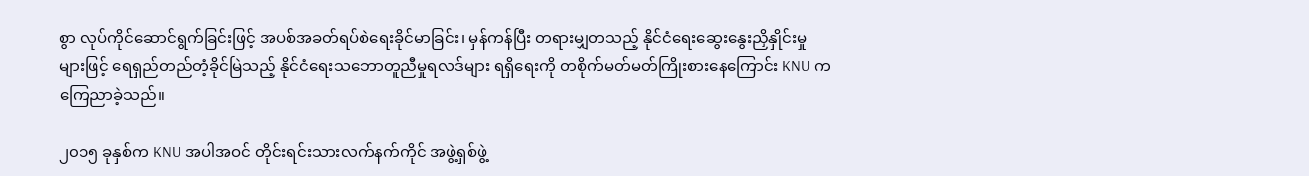စွာ လုပ်ကိုင်ဆောင်ရွက်ခြင်းဖြင့် အပစ်အခတ်ရပ်စဲရေးခိုင်မာခြင်း၊ မှန်ကန်ပြီး တရားမျှတသည့် နိုင်ငံရေးဆွေးနွေးညှိနှိုင်းမှုများဖြင့် ရေရှည်တည်တံ့ခိုင်မြဲသည့် နိုင်ငံရေးသဘောတူညီမှုရလဒ်များ ရရှိရေးကို တစိုက်မတ်မတ်ကြိုးစားနေကြောင်း KNU က ကြေညာခဲ့သည်။

၂၀၁၅ ခုနှစ်က KNU အပါအဝင် တိုင်းရင်းသားလက်နက်ကိုင် အဖွဲ့ရှစ်ဖွဲ့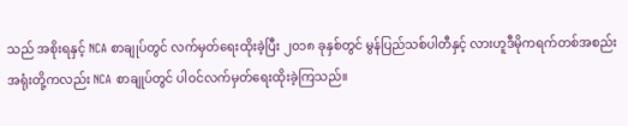သည် အစိုးရနှင့် NCA စာချုပ်တွင် လက်မှတ်ရေးထိုးခဲ့ပြီး ၂၀၁၈ ခုနှစ်တွင် မွန်ပြည်သစ်ပါတီနှင့် လားဟူဒီမိုကရက်တစ်အစည်းအရုံးတို့ကလည်း NCA စာချုပ်တွင် ပါဝင်လက်မှတ်ရေးထိုးခဲ့ကြသည်။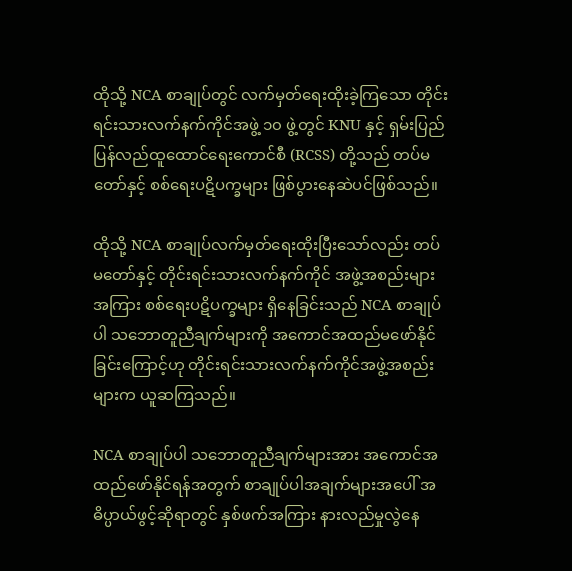ထိုသို့ NCA စာချုပ်တွင် လက်မှတ်ရေးထိုးခဲ့ကြသော တိုင်းရင်းသားလက်နက်ကိုင်အဖွဲ့ ၁၀ ဖွဲ့တွင် KNU နှင့် ရှမ်းပြည်ပြန်လည်ထူထောင်ရေးကောင်စီ (RCSS) တို့သည် တပ်မတော်နှင့် စစ်ရေးပဋိပက္ခများ ဖြစ်ပွားနေဆဲပင်ဖြစ်သည်။

ထိုသို့ NCA စာချုပ်လက်မှတ်ရေးထိုးပြီးသော်လည်း တပ်မတော်နှင့် တိုင်းရင်းသားလက်နက်ကိုင် အဖွဲ့အစည်းများအကြား စစ်ရေးပဋိပက္ခများ ရှိနေခြင်းသည် NCA စာချုပ်ပါ သဘောတူညီချက်များကို အကောင်အထည်မဖော်နိုင်ခြင်းကြောင့်ဟု တိုင်းရင်းသားလက်နက်ကိုင်အဖွဲ့အစည်းများက ယူဆကြသည်။

NCA စာချုပ်ပါ သဘောတူညီချက်များအား အကောင်အထည်ဖော်နိုင်ရန်အတွက် စာချုပ်ပါအချက်များအပေါ် အဓိပ္ပာယ်ဖွင့်ဆိုရာတွင် နှစ်ဖက်အကြား နားလည်မှုလွဲနေ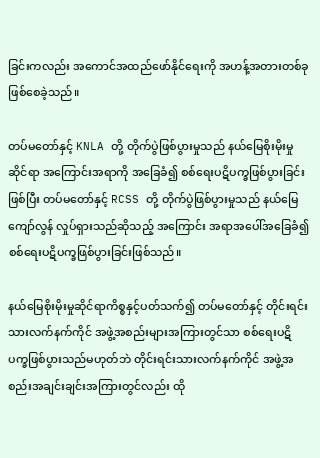ခြင်းကလည်း အကောင်အထည်ဖော်နိုင်ရေးကို အဟန့်အတားတစ်ခု ဖြစ်စေခဲ့သည်။

တပ်မတော်နှင့် KNLA တို့ တိုက်ပွဲဖြစ်ပွားမှုသည် နယ်မြေစိုးမိုးမှုဆိုင်ရာ အကြောင်းအရာကို အခြေခံ၍ စစ်ရေးပဋိပက္ခဖြစ်ပွားခြင်းဖြစ်ပြီး တပ်မတော်နှင့် RCSS တို့ တိုက်ပွဲဖြစ်ပွားမှုသည် နယ်မြေကျော်လွန် လှုပ်ရှားသည်ဆိုသည့် အကြောင်း အရာအပေါ်အခြေခံ၍ စစ်ရေးပဋိပက္ခဖြစ်ပွားခြင်းဖြစ်သည်။

နယ်မြေစိုးမိုးမှုဆိုင်ရာကိစ္စနှင့်ပတ်သက်၍ တပ်မတော်နှင့် တိုင်းရင်းသားလက်နက်ကိုင် အဖွဲ့အစည်းများအကြားတွင်သာ စစ်ရေးပဋိပက္ခဖြစ်ပွားသည်မဟုတ်ဘဲ တိုင်းရင်းသားလက်နက်ကိုင် အဖွဲ့အစည်းအချင်းချင်းအကြားတွင်လည်း ထို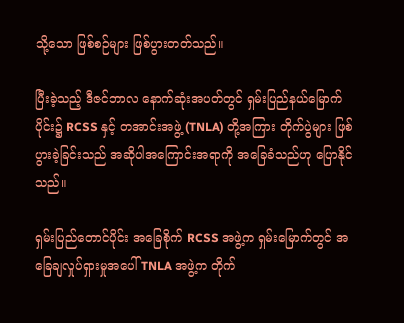သို့သော ဖြစ်စဉ်များ ဖြစ်ပွားတတ်သည်။

ပြီးခဲ့သည့် ဒီဇင်ဘာလ နောက်ဆုံးအပတ်တွင် ရှမ်းပြည်နယ်မြောက်ပိုင်း၌ RCSS နှင့် တအာင်းအဖွဲ့ (TNLA) တို့အကြား တိုက်ပွဲများ ဖြစ်ပွားခဲ့ခြင်းသည် အဆိုပါအကြောင်းအရာကို အခြေခံသည်ဟု ပြောနိုင်သည်။

ရှမ်းပြည်တောင်ပိုင်း အခြေစိုက် RCSS အဖွဲ့က ရှမ်းမြောက်တွင် အခြေချလှုပ်ရှားမှုအပေါ် TNLA အဖွဲ့က တိုက်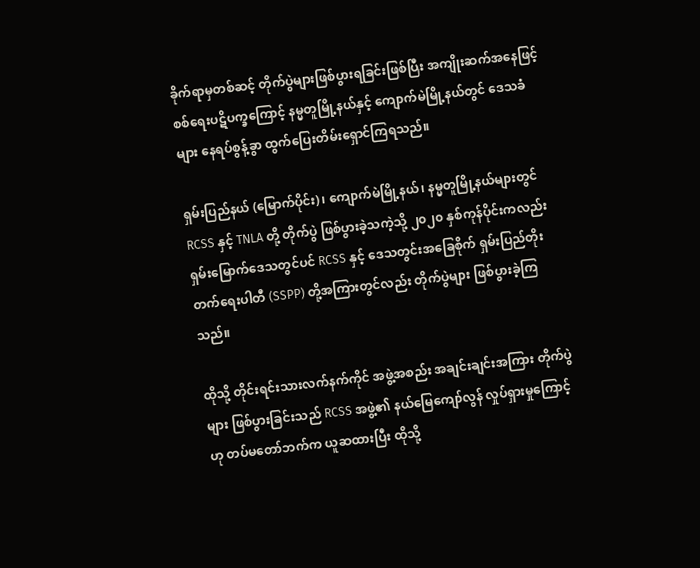ခိုက်ရာမှတစ်ဆင့် တိုက်ပွဲများဖြစ်ပွားရခြင်းဖြစ်ပြီး အကျိုးဆက်အနေဖြင့် စစ်ရေးပဋိပက္ခကြောင့် နမ္မတူမြို့နယ်နှင့် ကျောက်မဲမြို့နယ်တွင် ဒေသခံများ နေရပ်စွန့်ခွာ ထွက်ပြေးတိမ်းရှောင်ကြရသည်။

ရှမ်းပြည်နယ် (မြောက်ပိုင်း)၊ ကျောက်မဲမြို့နယ်၊ နမ္မတူမြို့နယ်များတွင် RCSS နှင့် TNLA တို့ တိုက်ပွဲ ဖြစ်ပွားခဲ့သကဲ့သို့ ၂၀၂၀ နှစ်ကုန်ပိုင်းကလည်း ရှမ်းမြောက်ဒေသတွင်ပင် RCSS နှင့် ဒေသတွင်းအခြေစိုက် ရှမ်းပြည်တိုးတက်ရေးပါတီ (SSPP) တို့အကြားတွင်လည်း တိုက်ပွဲများ ဖြစ်ပွားခဲ့ကြသည်။

ထိုသို့ တိုင်းရင်းသားလက်နက်ကိုင် အဖွဲ့အစည်း အချင်းချင်းအကြား တိုက်ပွဲများ ဖြစ်ပွားခြင်းသည် RCSS အဖွဲ့၏ နယ်မြေကျော်လွန် လှုပ်ရှားမှုကြောင့်ဟု တပ်မတော်ဘက်က ယူဆထားပြီး ထိုသို့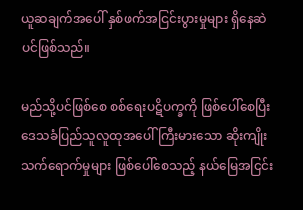ယူဆချက်အပေါ် နှစ်ဖက်အငြင်းပွားမှုများ ရှိနေဆဲပင်ဖြစ်သည်။

မည်သို့ပင်ဖြစ်စေ စစ်ရေးပဋိပက္ခကို ဖြစ်ပေါ်စေပြီး ဒေသခံပြည်သူလူထုအပေါ် ကြီးမားသော ဆိုးကျိုးသက်ရောက်မှုများ ဖြစ်ပေါ်စေသည့် နယ်မြေအငြင်း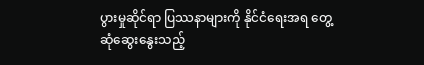ပွားမှုဆိုင်ရာ ပြဿနာများကို နိုင်ငံရေးအရ တွေ့ဆုံဆွေးနွေးသည့်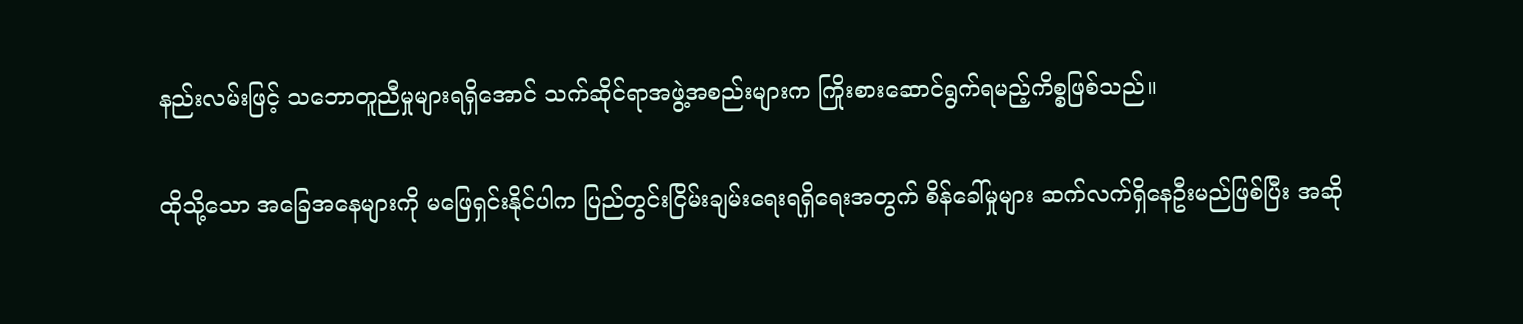နည်းလမ်းဖြင့် သဘောတူညီမှုများရရှိအောင် သက်ဆိုင်ရာအဖွဲ့အစည်းများက ကြိုးစားဆောင်ရွက်ရမည့်ကိစ္စဖြစ်သည်။

ထိုသို့သော အခြေအနေများကို မဖြေရှင်းနိုင်ပါက ပြည်တွင်းငြိမ်းချမ်းရေးရရှိရေးအတွက် စိန်ခေါ်မှုများ ဆက်လက်ရှိနေဦးမည်ဖြစ်ပြီး အဆို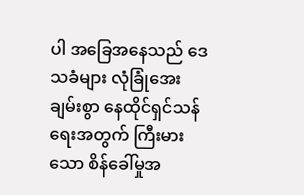ပါ အခြေအနေသည် ဒေသခံများ လုံခြုံအေးချမ်းစွာ နေထိုင်ရှင်သန်ရေးအတွက် ကြီးမားသော စိန်ခေါ်မှုအ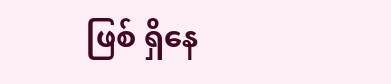ဖြစ် ရှိနေ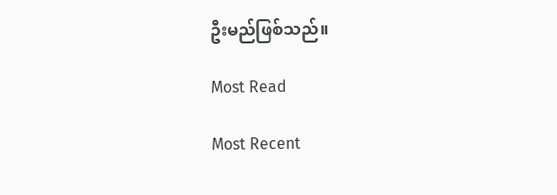ဦးမည်ဖြစ်သည်။

Most Read

Most Recent